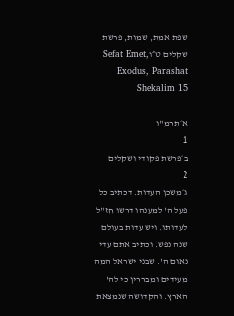שפת אמת, שמות, פרשת שקלים ט״וSefat Emet, Exodus, Parashat Shekalim 15

א׳תרמ"ו
1
ב׳פרשת פקודי ושקלים
2
ג׳משכן העדות. דכתיב כל פעל ה' למענהו דרשו חז"ל לעדותו. ויש עדות בעולם שנה נפש. וכתיב אתם עדי נאום ה'. שבני ישראל המה מעידים ומבררין כי לה' הארץ. והקדושה שנמצאת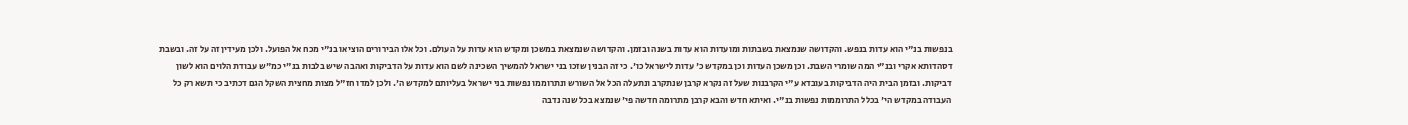בנפשות בנ"י הוא עדות בנפש. והקדושה שנמצאת בשבתות ומועדות הוא עדות בשנה ובזמן. והקדושה שנמצאת במשכן ומקדש הוא עדות על העולם. וכל אלו הבירורים הוציאו בנ"י מכח אל הפועל. ולכן מעידין זה על זה. ובשבת דסהדותא אקרי ובנ"י המה שומרי השבת. וכן משכן העדות וכן במקדש כ' עדות לישראל כו'. כי זה הבנין שזכו בני ישראל להמשיך השכינה לשם הוא עדות על הדביקות ואהבה שיש בלבות בנ"י כמ"ש עבודת הלוים הוא לשון דביקות. ובזמן הבית היה הדביקות בעובדא ע"י הקרבנות שעל זה נקרא קרבן שנתקרב ונתעלה הכל אל השורש ונתרוממו נפשות בני ישראל בעליותם למקדש ה'. ולכן למדו חז"ל מצות מחצית השקל הגם דכתיב כי תשא רק כל העבודה במקדש הי' בכלל התרוממות נפשות בנ"י. ואיתא חדש והבא קרבן מתרומה חדשה פי' שנמצא בכל שנה נדבה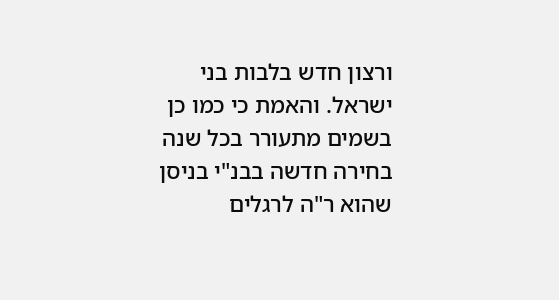ורצון חדש בלבות בני ישראל. והאמת כי כמו כן בשמים מתעורר בכל שנה בחירה חדשה בבנ"י בניסן שהוא ר"ה לרגלים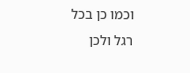וכמו כן בכל רגל ולכן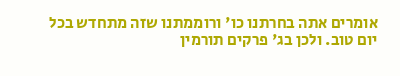אומרים אתה בחרתנו כו' ורוממתנו שזה מתחדש בכל יום טוב. ולכן בג' פרקים תורמין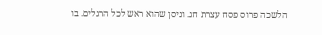הלשכה פרוס פסח עצרת חג. וניסן שהוא ראש לכל הרגלים. בו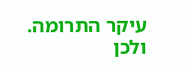עיקר התרומה. ולכן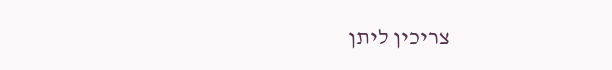צריכין ליתן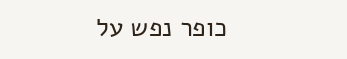כופר נפש על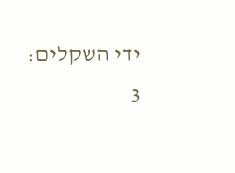ידי השקלים:
3